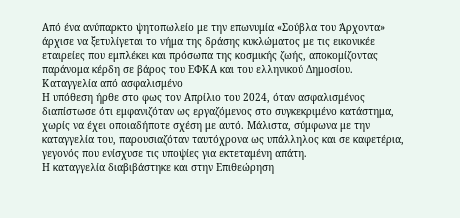Από ένα ανύπαρκτο ψητοπωλείο με την επωνυμία «Σούβλα του Άρχοντα» άρχισε να ξετυλίγεται το νήμα της δράσης κυκλώματος με τις εικονικέε εταιρείες που εμπλέκει και πρόσωπα της κοσμικής ζωής, αποκομίζοντας παράνομα κέρδη σε βάρος του ΕΦΚΑ και του ελληνικού Δημοσίου.
Καταγγελία από ασφαλισμένο
Η υπόθεση ήρθε στο φως τον Απρίλιο του 2024, όταν ασφαλισμένος διαπίστωσε ότι εμφανιζόταν ως εργαζόμενος στο συγκεκριμένο κατάστημα, χωρίς να έχει οποιαδήποτε σχέση με αυτό. Μάλιστα, σύμφωνα με την καταγγελία του, παρουσιαζόταν ταυτόχρονα ως υπάλληλος και σε καφετέρια, γεγονός που ενίσχυσε τις υποψίες για εκτεταμένη απάτη.
Η καταγγελία διαβιβάστηκε και στην Επιθεώρηση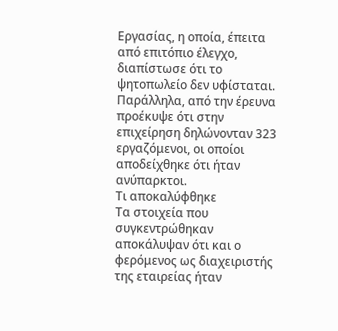Εργασίας, η οποία, έπειτα από επιτόπιο έλεγχο, διαπίστωσε ότι το ψητοπωλείο δεν υφίσταται. Παράλληλα, από την έρευνα προέκυψε ότι στην επιχείρηση δηλώνονταν 323 εργαζόμενοι, οι οποίοι αποδείχθηκε ότι ήταν ανύπαρκτοι.
Τι αποκαλύφθηκε
Τα στοιχεία που συγκεντρώθηκαν αποκάλυψαν ότι και ο φερόμενος ως διαχειριστής της εταιρείας ήταν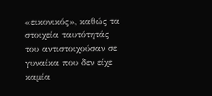«εικονικός», καθώς τα στοιχεία ταυτότητάς του αντιστοιχούσαν σε γυναίκα που δεν είχε καμία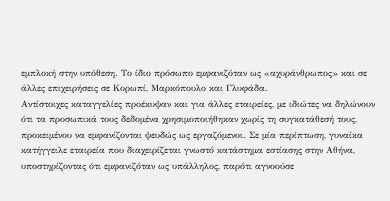εμπλοκή στην υπόθεση. Το ίδιο πρόσωπο εμφανιζόταν ως «αχυράνθρωπος» και σε άλλες επιχειρήσεις σε Κορωπί, Μαρκόπουλο και Γλυφάδα.
Αντίστοιχες καταγγελίες προέκυψαν και για άλλες εταιρείες, με ιδιώτες να δηλώνουν ότι τα προσωπικά τους δεδομένα χρησιμοποιήθηκαν χωρίς τη συγκατάθεσή τους, προκειμένου να εμφανίζονται ψευδώς ως εργαζόμενοι. Σε μία περίπτωση, γυναίκα κατήγγειλε εταιρεία που διαχειρίζεται γνωστό κατάστημα εστίασης στην Αθήνα, υποστηρίζοντας ότι εμφανιζόταν ως υπάλληλος, παρότι αγνοούσε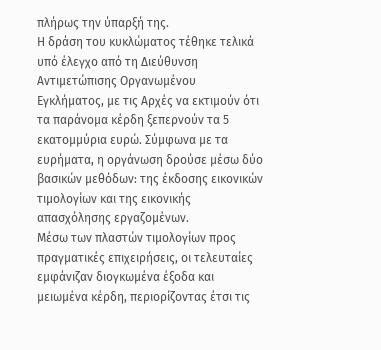πλήρως την ύπαρξή της.
Η δράση του κυκλώματος τέθηκε τελικά υπό έλεγχο από τη Διεύθυνση Αντιμετώπισης Οργανωμένου Εγκλήματος, με τις Αρχές να εκτιμούν ότι τα παράνομα κέρδη ξεπερνούν τα 5 εκατομμύρια ευρώ. Σύμφωνα με τα ευρήματα, η οργάνωση δρούσε μέσω δύο βασικών μεθόδων: της έκδοσης εικονικών τιμολογίων και της εικονικής απασχόλησης εργαζομένων.
Μέσω των πλαστών τιμολογίων προς πραγματικές επιχειρήσεις, οι τελευταίες εμφάνιζαν διογκωμένα έξοδα και μειωμένα κέρδη, περιορίζοντας έτσι τις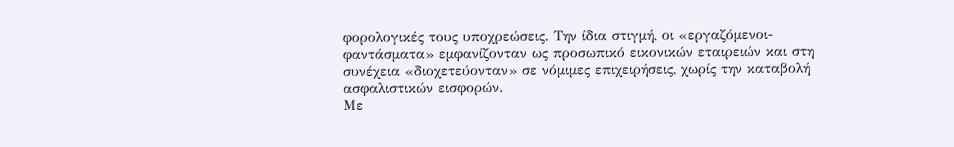φορολογικές τους υποχρεώσεις. Την ίδια στιγμή, οι «εργαζόμενοι-φαντάσματα» εμφανίζονταν ως προσωπικό εικονικών εταιρειών και στη συνέχεια «διοχετεύονταν» σε νόμιμες επιχειρήσεις, χωρίς την καταβολή ασφαλιστικών εισφορών.
Με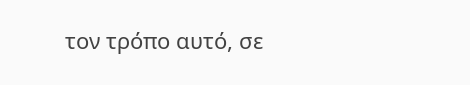τον τρόπο αυτό, σε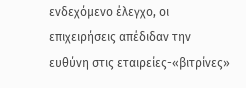ενδεχόμενο έλεγχο, οι επιχειρήσεις απέδιδαν την ευθύνη στις εταιρείες-«βιτρίνες»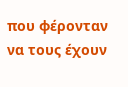που φέρονταν να τους έχουν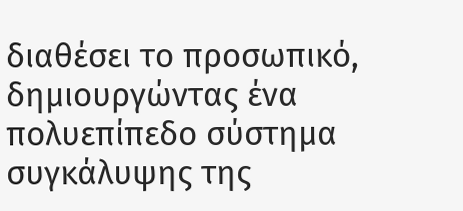διαθέσει το προσωπικό, δημιουργώντας ένα πολυεπίπεδο σύστημα συγκάλυψης της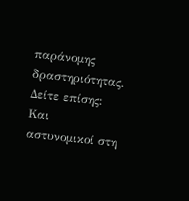παράνομης δραστηριότητας.
Δείτε επίσης:
Και αστυνομικοί στη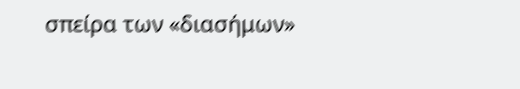σπείρα των «διασήμων»